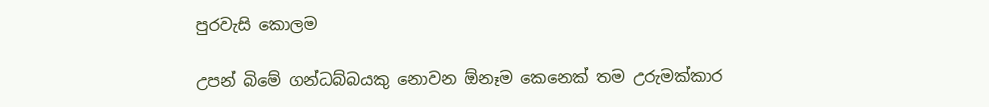පුරවැසි කොලම

උපන් බිමේ ගන්ධබ්බයකු නොවන ඕනෑම කෙනෙක් තම උරුමක්කාර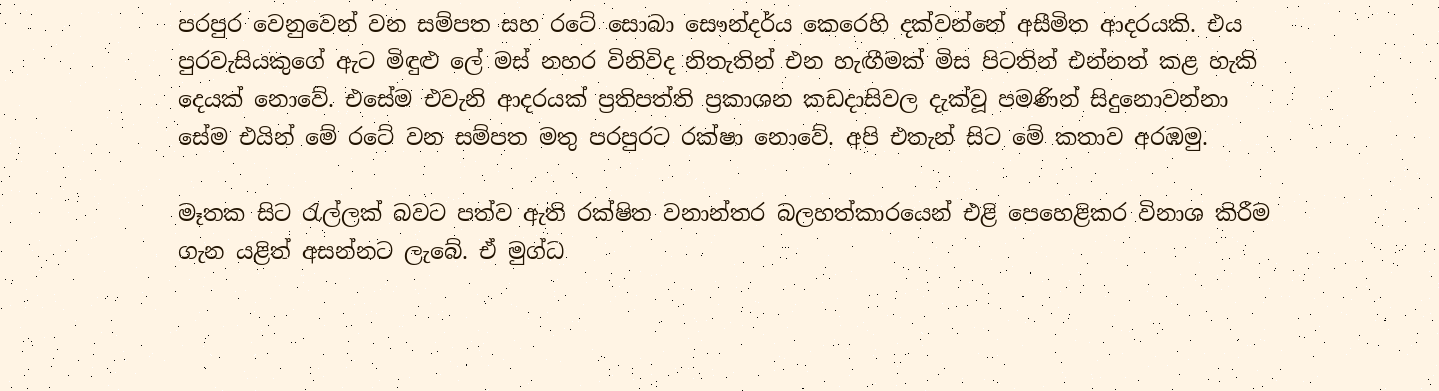පරපුර වෙනුවෙන් වන සම්පත සහ රටේ සොබා සෞන්දර්ය කෙරෙහි දක්වන්නේ අසීමිත ආදරයකි. එය පුරවැසියකුගේ ඇට මිඳුළු ලේ මස් නහර විනිවිද නිතැතින් එන හැඟීමක් මිස පිටතින් එන්නත් කළ හැකි දෙයක් නොවේ. එසේම එවැනි ආදරයක් ප්‍රතිපත්ති ප්‍රකාශන කඩදාසිවල දැක්වූ පමණින් සිදුනොවන්නා සේම එයින් මේ රටේ වන සම්පත මතු පරපුරට රක්ෂා නොවේ. අපි එතැන් සිට මේ කතාව අරඹමු.

මෑතක සිට රැල්ලක් බවට පත්ව ඇති රක්ෂිත වනාන්තර බලහත්කාරයෙන් එළි පෙහෙළිකර විනාශ කිරීම ගැන යළිත් අසන්නට ලැබේ. ඒ මුග්ධ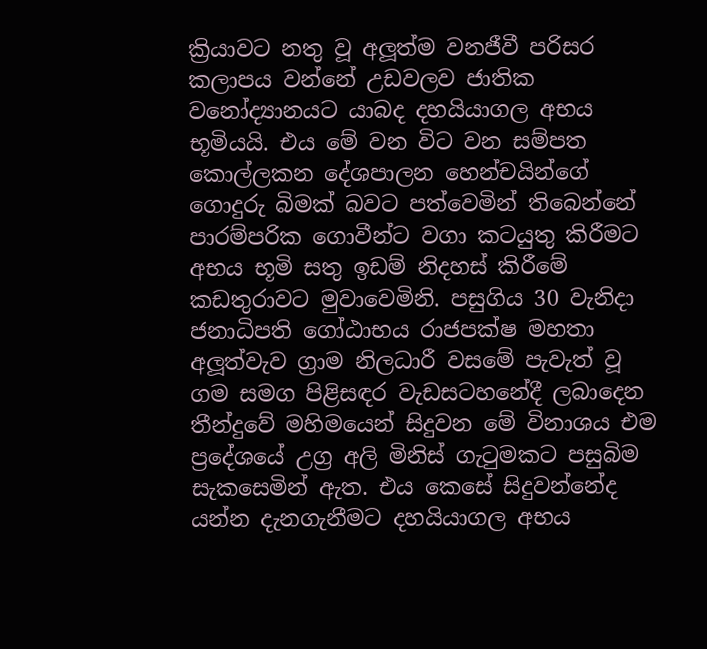ක්‍රියාවට නතු වූ අලූත්ම වනජීවී පරිසර කලාපය වන්නේ උඩවලව ජාතික වනෝද්‍යානයට යාබද දහයියාගල අභය භූමියයි. එය මේ වන විට වන සම්පත කොල්ලකන දේශපාලන හෙන්චයින්ගේ ගොදුරු බිමක් බවට පත්වෙමින් තිබෙන්නේ පාරම්පරික ගොවීන්ට වගා කටයුතු කිරීමට අභය භූමි සතු ඉඩම් නිදහස් කිරීමේ කඩතුරාවට මුවාවෙමිනි. පසුගිය 30 වැනිදා ජනාධිපති ගෝඨාභය රාජපක්ෂ මහතා අලූත්වැව ග්‍රාම නිලධාරී වසමේ පැවැත් වූ ගම සමග පිළිසඳර වැඩසටහනේදී ලබාදෙන තීන්දුවේ මහිමයෙන් සිදුවන මේ විනාශය එම ප්‍රදේශයේ උග්‍ර අලි මිනිස් ගැටුමකට පසුබිම සැකසෙමින් ඇත. එය කෙසේ සිදුවන්නේද යන්න දැනගැනීමට දහයියාගල අභය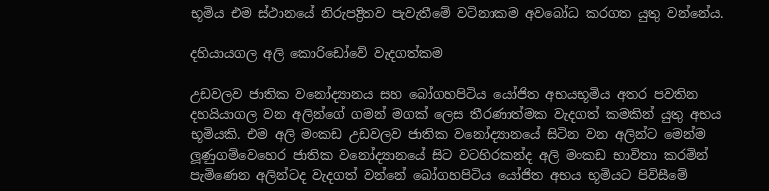භූමිය එම ස්ථානයේ නිරුපද්‍රිතව පැවැතීමේ වටිනාකම අවබෝධ කරගත යුතු වන්නේය.

දහියායගල අලි කොරිඩෝවේ වැදගත්කම

උඩවලව ජාතික වනෝද්‍යානය සහ බෝගහපිටිය යෝජිත අභයභූමිය අතර පවතින දහයියාගල වන අලින්ගේ ගමන් මගක් ලෙස තීරණාත්මක වැදගත් කමකින් යුතු අභය භූමියකි. එම අලි මංකඩ උඩවලව ජාතික වනෝද්‍යානයේ සිටින වන අලින්ට මෙන්ම ලූණුගම්වෙහෙර ජාතික වනෝද්‍යානයේ සිට වටහිරකන්ද අලි මංකඩ භාවිතා කරමින් පැමිණෙන අලින්ටද වැදගත් වන්නේ බෝගහපිටිය යෝජිත අභය භූමියට පිවිසීමේ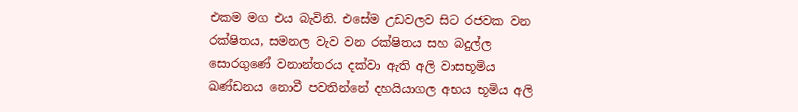එකම මග එය බැවිනි. එසේම උඩවලව සිට රජවක වන රක්ෂිතය, සමනල වැව වන රක්ෂිතය සහ බදුල්ල සොරගුණේ වනාන්තරය දක්වා ඇති අලි වාසභූමිය ඛණ්ඩනය නොවී පවතින්නේ දහයියාගල අභය භූමිය අලි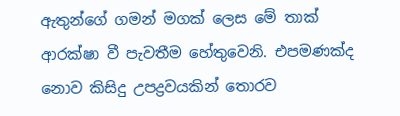ඇතුන්ගේ ගමන් මගක් ලෙස මේ තාක් ආරක්ෂා වී පැවතීම හේතුවෙනි. එපමණක්ද නොව කිසිදු උපද්‍රවයකින් තොරව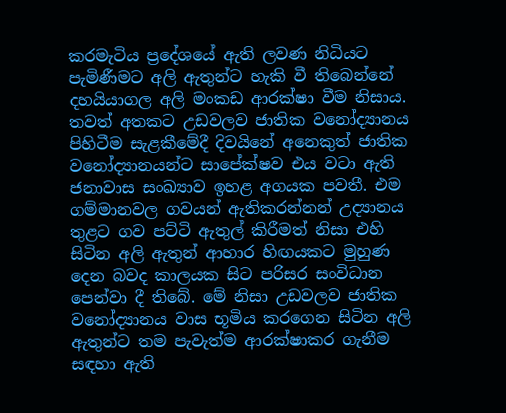කරමැටිය ප්‍රදේශයේ ඇති ලවණ නිධියට පැමිණීමට අලි ඇතුන්ට හැකි වී තිබෙන්නේ දහයියාගල අලි මංකඩ ආරක්ෂා වීම නිසාය. තවත් අතකට උඩවලව ජාතික වනෝද්‍යානය පිහිටීම සැළකීමේදී දිවයිනේ අනෙකුත් ජාතික වනෝද්‍යානයන්ට සාපේක්ෂව එය වටා ඇති ජනාවාස සංඛ්‍යාව ඉහළ අගයක පවතී. එම ගම්මානවල ගවයන් ඇතිකරන්නන් උද්‍යානය තුළට ගව පට්ටි ඇතුල් කිරීමත් නිසා එහි සිටින අලි ඇතුන් ආහාර හිඟයකට මුහුණ දෙන බවද කාලයක සිට පරිසර සංවිධාන පෙන්වා දී තිබේ. මේ නිසා උඩවලව ජාතික වනෝද්‍යානය වාස භූමිය කරගෙන සිටින අලි ඇතුන්ට තම පැවැත්ම ආරක්ෂාකර ගැනීම සඳහා ඇති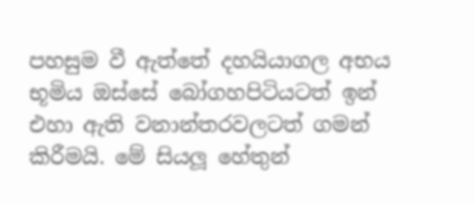පහසුම වී ඇත්තේ දහයියාගල අභය භූමිය ඔස්සේ බෝගහපිටියටත් ඉන් එහා ඇති වනාන්තරවලටත් ගමන් කිරීමයි. මේ සියලූ හේතුන්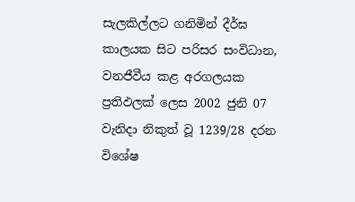සැලකිල්ලට ගනිමින් දීර්ඝ කාලයක සිට පරිසර සංවිධාන, වනජීවීය කළ අරගලයක ප්‍රතිඵලක් ලෙස 2002 ජුනි 07 වැනිදා නිකුත් වූ 1239/28 දරන විශේෂ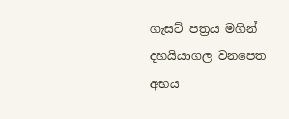ගැසට් පත්‍රය මගින් දහයියාගල වනපෙත අභය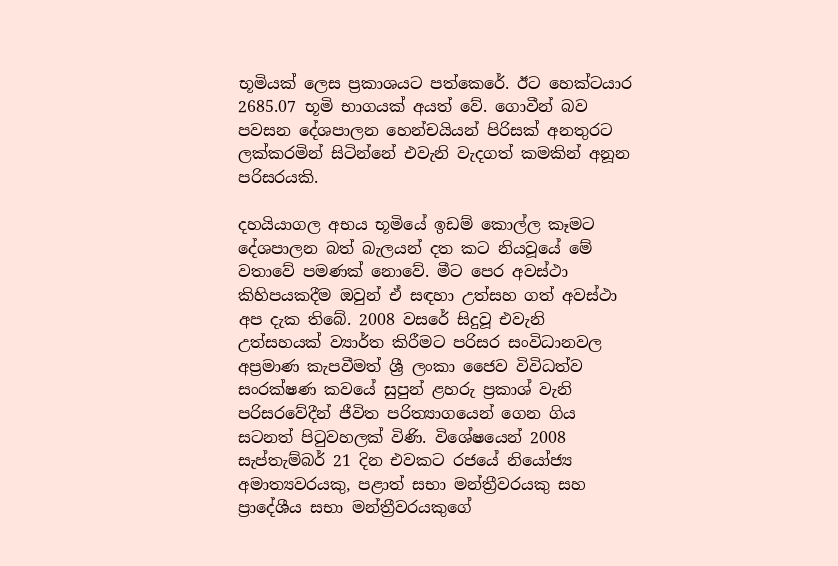භූමියක් ලෙස ප්‍රකාශයට පත්කෙරේ. ඊට හෙක්ටයාර 2685.07 භූමි භාගයක් අයත් වේ. ගොවීන් බව පවසන දේශපාලන හෙන්චයියන් පිරිසක් අනතුරට ලක්කරමින් සිටින්නේ එවැනි වැදගත් කමකින් අනූන පරිසරයකි.

දහයියාගල අභය භූමියේ ඉඩම් කොල්ල කෑමට දේශපාලන බත් බැලයන් දත කට නියවූයේ මේ වතාවේ පමණක් නොවේ. මීට පෙර අවස්ථා කිහිපයකදීම ඔවුන් ඒ සඳහා උත්සහ ගත් අවස්ථා අප දැක තිබේ. 2008 වසරේ සිදුවූ එවැනි උත්සහයක් ව්‍යාර්ත කිරීමට පරිසර සංවිධානවල අප්‍රමාණ කැපවීමත් ශ්‍රී ලංකා ජෛව විවිධත්ව සංරක්ෂණ කවයේ සුපුන් ළහරු ප්‍රකාශ් වැනි පරිසරවේදීන් ජීවිත පරිත්‍යාගයෙන් ගෙන ගිය සටනත් පිටුවහලක් විණි. විශේෂයෙන් 2008 සැප්තැම්බර් 21 දින එවකට රජයේ නියෝජ්‍ය අමාත්‍යවරයකු, පළාත් සභා මන්ත්‍රීවරයකු සහ ප්‍රාදේශීය සභා මන්ත්‍රීවරයකුගේ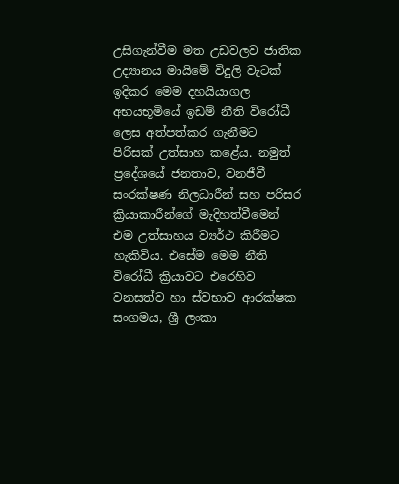උසිගැන්වීම මත උඩවලව ජාතික උද්‍යානය මායිමේ විදුලි වැටක් ඉදිකර මෙම දහයියාගල අභයභූමියේ ඉඩම් නීති විරෝධී ලෙස අත්පත්කර ගැනීමට පිරිසක් උත්සාහ කළේය. නමුත් ප්‍රදේශයේ ජනතාව, වනජීවී සංරක්ෂණ නිලධාරීන් සහ පරිසර ක්‍රියාකාරීන්ගේ මැදිහත්වීමෙන් එම උත්සාහය ව්‍යර්ථ කිරීමට හැකිවිය. එසේම මෙම නීති විරෝධී ක්‍රියාවට එරෙහිව වනසත්ව හා ස්වභාව ආරක්ෂක සංගමය, ශ්‍රී ලංකා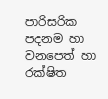පාරිසරික පදනම හා වනපෙත් හා රක්ෂිත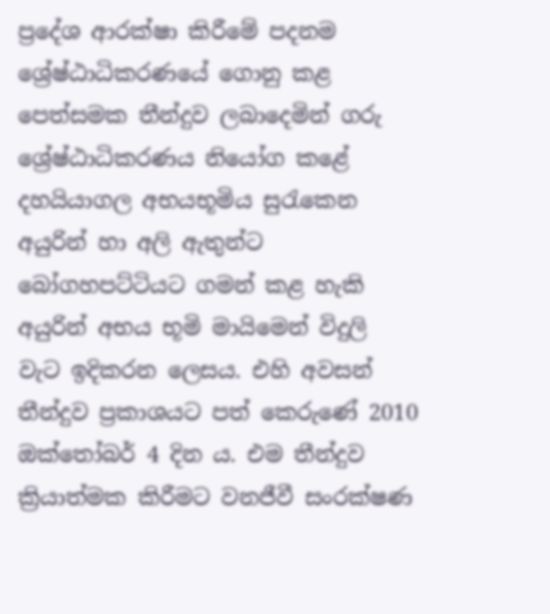ප්‍රදේශ ආරක්ෂා කිරීමේ පදනම ශ්‍රේෂ්ඨාධිකරණයේ ගොනු කළ පෙත්සමක තීන්දුව ලබාදෙමින් ගරු ශ්‍රේෂ්ඨාධිකරණය නියෝග කළේ දහයියාගල අභයභූමිය සුරැකෙන අයුරින් හා අලි ඇතුන්ට බෝගහපට්ටියට ගමන් කළ හැකි අයුරින් අභය භූමි මායිමෙන් විදුලි වැට ඉදිකරන ලෙසය. එහි අවසන් තීන්දුව ප්‍රකාශයට පත් කෙරුණේ 2010 ඔක්තෝබර් 4 දින ය. එම තීන්දුව ක්‍රියාත්මක කිරීමට වනජීවී සංරක්ෂණ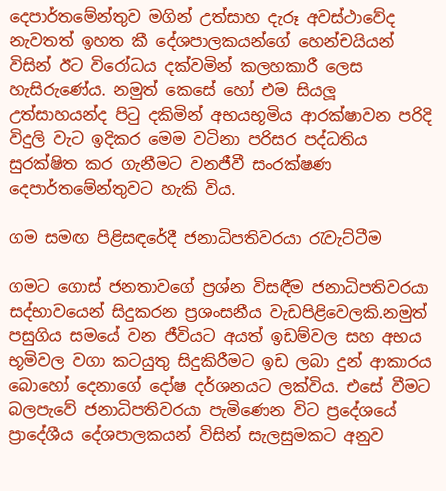දෙපාර්තමේන්තුව මගින් උත්සාහ දැරූ අවස්ථාවේද නැවතත් ඉහත කී දේශපාලකයන්ගේ හෙන්චයියන් විසින් ඊට විරෝධය දක්වමින් කලහකාරී ලෙස හැසිරුණේය. නමුත් කෙසේ හෝ එම සියලූ උත්සාහයන්ද පිටු දකිමින් අභයභූමිය ආරක්ෂාවන පරිදි විදුලි වැට ඉදිකර මෙම වටිනා පරිසර පද්ධතිය සුරක්ෂිත කර ගැනීමට වනජීවී සංරක්ෂණ දෙපාර්තමේන්තුවට හැකි විය.

ගම සමඟ පිළිසඳරේදී ජනාධිපතිවරයා රැවැට්ටීම

ගමට ගොස් ජනතාවගේ ප්‍රශ්න විසඳීම ජනාධිපතිවරයා සද්භාවයෙන් සිදුකරන ප්‍රශංසනීය වැඩපිළිවෙලකි.නමුත් පසුගිය සමයේ වන ජීවියට අයත් ඉඩම්වල සහ අභය භූමිවල වගා කටයුතු සිදුකිරීමට ඉඩ ලබා දුන් ආකාරය බොහෝ දෙනාගේ දෝෂ දර්ශනයට ලක්විය. එසේ වීමට බලපැවේ ජනාධිපතිවරයා පැමිණෙන විට ප්‍රදේශයේ ප්‍රාදේශීය දේශපාලකයන් විසින් සැලසුමකට අනුව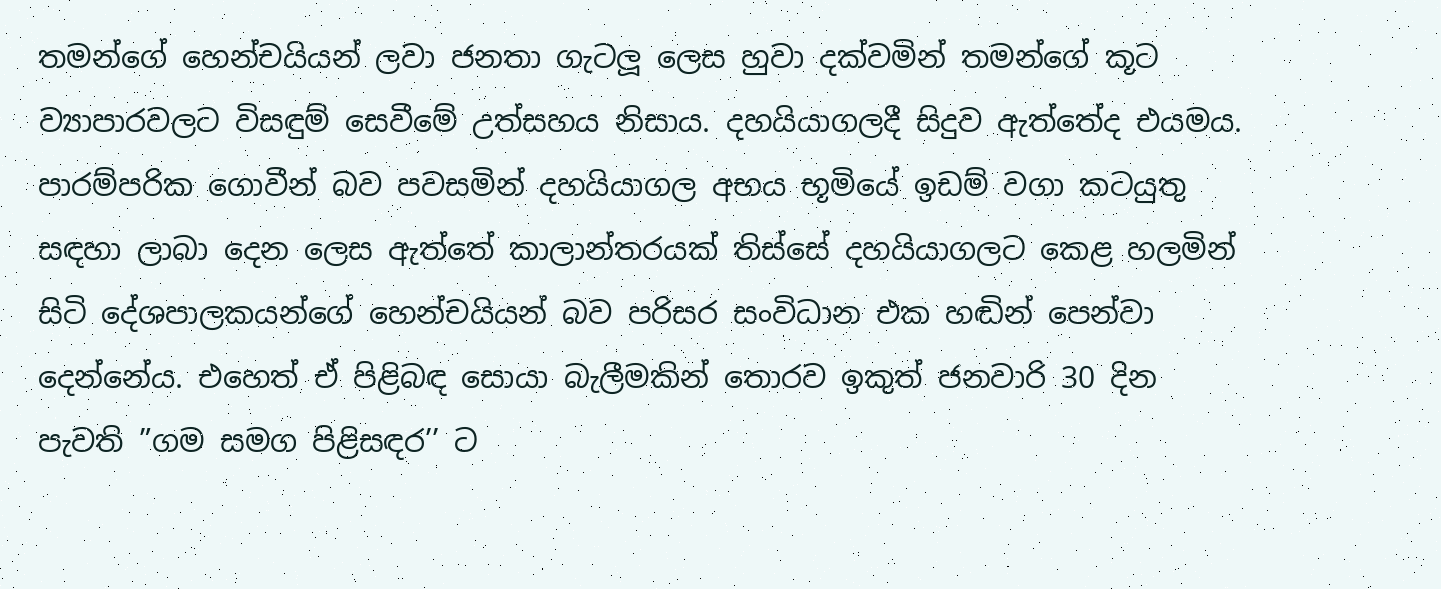තමන්ගේ හෙන්චයියන් ලවා ජනතා ගැටලූ ලෙස හුවා දක්වමින් තමන්ගේ කූට ව්‍යාපාරවලට විසඳුම් සෙවීමේ උත්සහය නිසාය. දහයියාගලදී සිදුව ඇත්තේද එයමය. පාරම්පරික ගොවීන් බව පවසමින් දහයියාගල අභය භූමියේ ඉඩම් වගා කටයුතු සඳහා ලාබා දෙන ලෙස ඇත්තේ කාලාන්තරයක් තිස්සේ දහයියාගලට කෙළ හලමින් සිටි දේශපාලකයන්ගේ හෙන්චයියන් බව පරිසර සංවිධාන එක හඬින් පෙන්වා දෙන්නේය. එහෙත් ඒ පිළිබඳ සොයා බැලීමකින් තොරව ඉකුත් ජනවාරි 30 දින පැවති ”ගම සමග පිළිසඳර’’ ට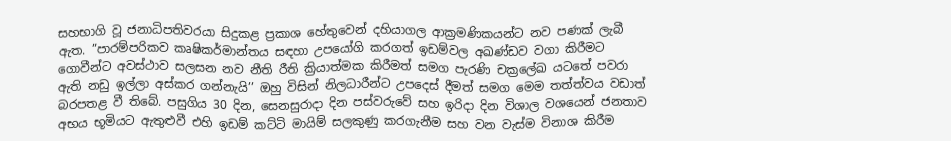සහභාගි වූ ජනාධිපතිවරයා සිදුකළ ප්‍රකාශ හේතුවෙන් දහියාගල ආක්‍රමණිකයන්ට නව පණක් ලැබී ඇත. ”පාරම්පරිකව කෘෂිකර්මාන්තය සඳහා උපයෝගි කරගත් ඉඩම්වල අඛණ්ඩව වගා කිරීමට ගොවීන්ට අවස්ථාව සලසන නව නීති රීති ක්‍රියාත්මක කිරීමත් සමග පැරණි චක්‍රලේඛ යටතේ පවරා ඇති නඩු ඉල්ලා අස්කර ගන්නැයි’’ ඔහු විසින් නිලධාරීන්ට උපදෙස් දීමත් සමග මෙම තත්ත්වය වඩාත් බරපතළ වී තිබේ. පසුගිය 30 දින, සෙනසුරාදා දින පස්වරුවේ සහ ඉරිදා දින විශාල වශයෙන් ජනතාව අභය භූමියට ඇතුළුවී එහි ඉඩම් කට්ටි මායිම් සලකුණු කරගැනීම සහ වන වැස්ම විනාශ කිරීම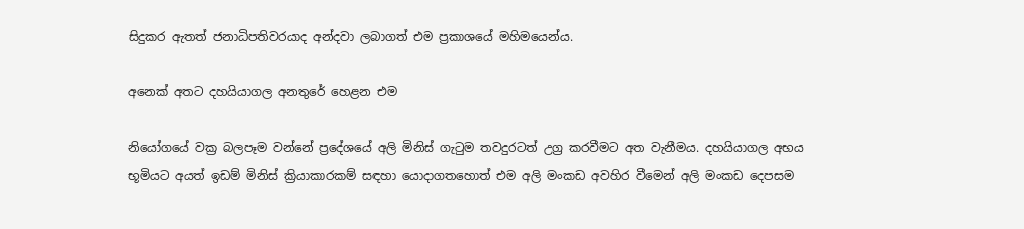සිදුකර ඇතත් ජනාධිපතිවරයාද අන්දවා ලබාගත් එම ප්‍රකාශයේ මහිමයෙන්ය.

අනෙක් අතට දහයියාගල අනතුරේ හෙළන එම

නියෝගයේ වක්‍ර බලපෑම වන්නේ ප්‍රදේශයේ අලි මිනිස් ගැටුම තවදුරටත් උග්‍ර කරවීමට අත වැනීමය. දහයියාගල අභය භූමියට අයත් ඉඩම් මිනිස් ක්‍රියාකාරකම් සඳහා යොදාගතහොත් එම අලි මංකඩ අවහිර වීමෙන් අලි මංකඩ දෙපසම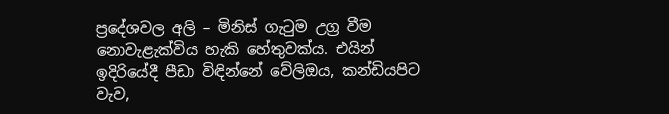ප්‍රදේශවල අලි – මිනිස් ගැටුම උග්‍ර වීම නොවැළැක්විය හැකි හේතුවක්ය. එයින් ඉදිරියේදී පීඩා විඳින්නේ වේලිඔය, කන්ඩියපිට වැව,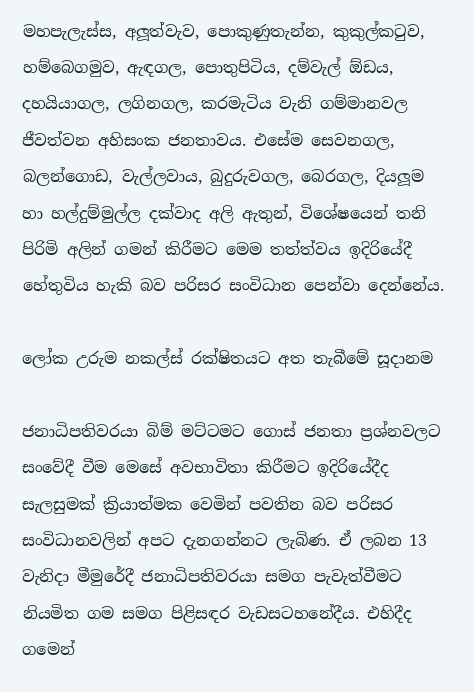මහපැලැස්ස, අලූත්වැව, පොකුණුතැන්න, කුකුල්කටුව, හම්බෙගමුව, ඇඳගල, පොතුපිටිය, දම්වැල් ඕඩය, දහයියාගල, ලගිනගල, කරමැටිය වැනි ගම්මානවල ජීවත්වන අහිසංක ජනතාවය. එසේම සෙවනගල, බලන්ගොඩ, වැල්ලවාය, බුදුරුවගල, බෙරගල, දියලූම හා හල්දුම්මුල්ල දක්වාද අලි ඇතුන්, විශේෂයෙන් තනි පිරිමි අලින් ගමන් කිරීමට මෙම තත්ත්වය ඉදිරියේදී හේතුවිය හැකි බව පරිසර සංවිධාන පෙන්වා දෙන්නේය.

ලෝක උරුම නකල්ස් රක්ෂිතයට අත තැබීමේ සූදානම

ජනාධිපතිවරයා බිම් මට්ටමට ගොස් ජනතා ප්‍රශ්නවලට සංවේදී වීම මෙසේ අවභාවිතා කිරීමට ඉදිරියේදීද සැලසුමක් ක්‍රියාත්මක වෙමින් පවතින බව පරිසර සංවිධානවලින් අපට දැනගන්නට ලැබිණ. ඒ ලබන 13 වැනිදා මීමුරේදී ජනාධිපතිවරයා සමග පැවැත්වීමට නියමිත ගම සමග පිළිසඳර වැඩසටහනේදීය. එහිදීද ගමෙන්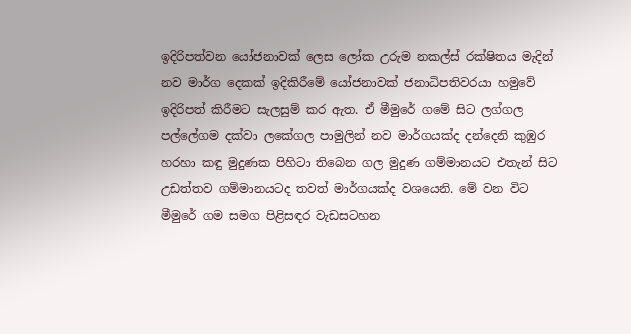ඉදිරිපත්වන යෝජනාවක් ලෙස ලෝක උරුම නකල්ස් රක්ෂිතය මැදින් නව මාර්ග දෙකක් ඉදිකිරීමේ යෝජනාවක් ජනාධිපතිවරයා හමුවේ ඉදිරිපත් කිරීමට සැලසුම් කර ඇත. ඒ මීමුරේ ගමේ සිට ලග්ගල පල්ලේගම දක්වා ලකේගල පාමුලින් නව මාර්ගයක්ද දන්දෙනි කුඹුර හරහා කඳු මුදුණක පිහිටා තිබෙන ගල මුදුණ ගම්මානයට එතැන් සිට උඩත්තව ගම්මානයටද තවත් මාර්ගයක්ද වශයෙනි. මේ වන විට මීමුරේ ගම සමග පිළිසඳර වැඩසටහන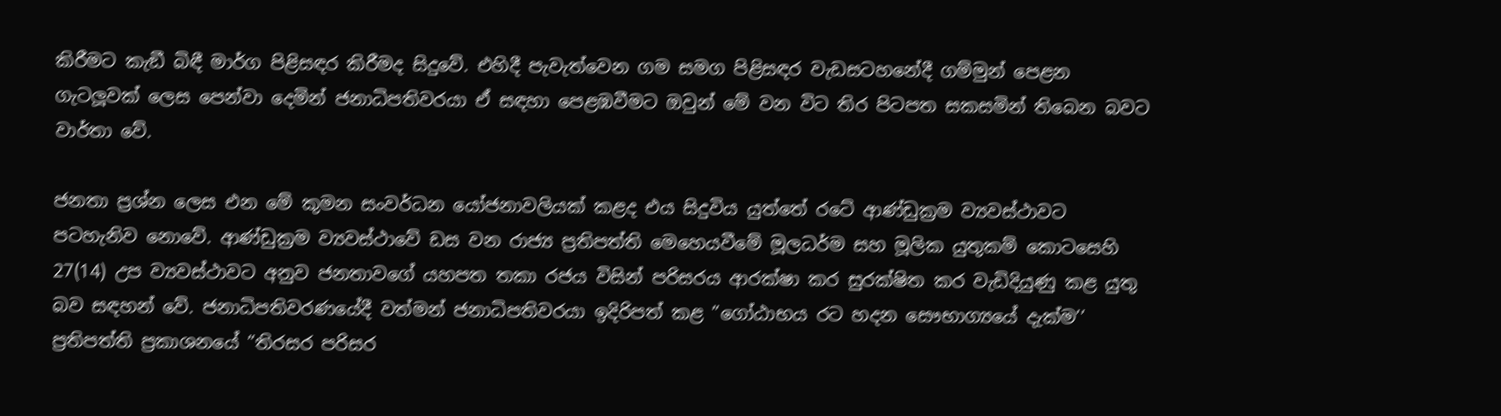කිරීමට කැඞී බිඳී මාර්ග පිළිසඳර කිරීමද සිදුවේ. එහිදී පැවැත්වෙන ගම සමග පිළිසඳර වැඩසටහනේදී ගම්මුන් පෙළන ගැටලූවක් ලෙස පෙන්වා දෙමින් ජනාධිපතිවරයා ඒ සඳහා පෙළඹවීමට ඔවුන් මේ වන විට තිර පිටපත සකසමින් තිබෙන බවට වාර්තා වේ.

ජනතා ප්‍රශ්න ලෙස එන මේ කුමන සංවර්ධන යෝජනාවලියක් කළද එය සිදුවිය යුත්තේ රටේ ආණ්ඩුක්‍රම ව්‍යවස්ථාවට පටහැනිව නොවේ. ආණ්ඩුක්‍රම ව්‍යවස්ථාවේ ඩස වන රාජ්‍ය ප්‍රතිපත්ති මෙහෙයවීමේ මූලධර්ම සහ මූලික යුතුකම් කොටසෙහි 27(14) උප ව්‍යවස්ථාවට අනුව ජනතාවගේ යහපත තකා රජය විසින් පරිසරය ආරක්ෂා කර සුරක්ෂිත කර වැඩිදියුණු කළ යුතු බව සඳහන් වේ. ජනාධිපතිවරණයේදී වත්මන් ජනාධිපතිවරයා ඉදිරිපත් කළ ”ගෝඨාභය රට හදන සෞභාග්‍යයේ දැක්ම’’ ප්‍රතිපත්ති ප්‍රකාශනයේ ”තිරසර පරිසර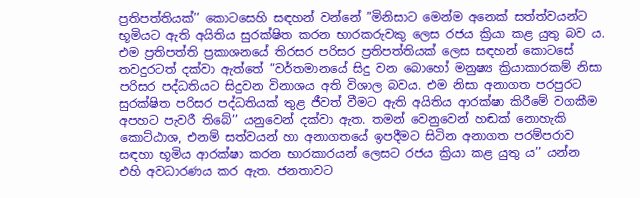ප්‍රතිපත්තියක්’’ කොටසෙහි සඳහන් වන්නේ ”මිනිසාට මෙන්ම අනෙක් සත්ත්වයන්ට භූමියට ඇති අයිතිය සුරක්ෂිත කරන භාරකරුවකු ලෙස රජය ක්‍රියා කළ යුතු බව ය. එම ප්‍රතිපත්ති ප්‍රකාශනයේ තිරසර පරිසර ප්‍රතිපත්තියක් ලෙස සඳහන් කොටසේ තවදුරටත් දක්වා ඇත්තේ ”වර්තමානයේ සිදු වන බොහෝ මනුෂ්‍ය ක්‍රියාකාරකම් නිසා පරිසර පද්ධතියට සිදුවන විනාශය අති විශාල බවය. එම නිසා අනාගත පරපුරට සුරක්ෂිත පරිසර පද්ධතියක් තුළ ජීවත් වීමට ඇති අයිතිය ආරක්ෂා කිරීමේ වගකීම අපහට පැවරී තිබේ’’ යනුවෙන් දක්වා ඇත. තමන් වෙනුවෙන් හඬක් නොහැකි කොට්ඨාශ, එනම් සත්වයන් හා අනාගතයේ ඉපදීමට සිටින අනාගත පරම්පරාව සඳහා භූමිය ආරක්ෂා කරන භාරකාරයන් ලෙසට රජය ක්‍රියා කළ යුතු ය’’ යන්න එහි අවධාරණය කර ඇත. ජනතාවට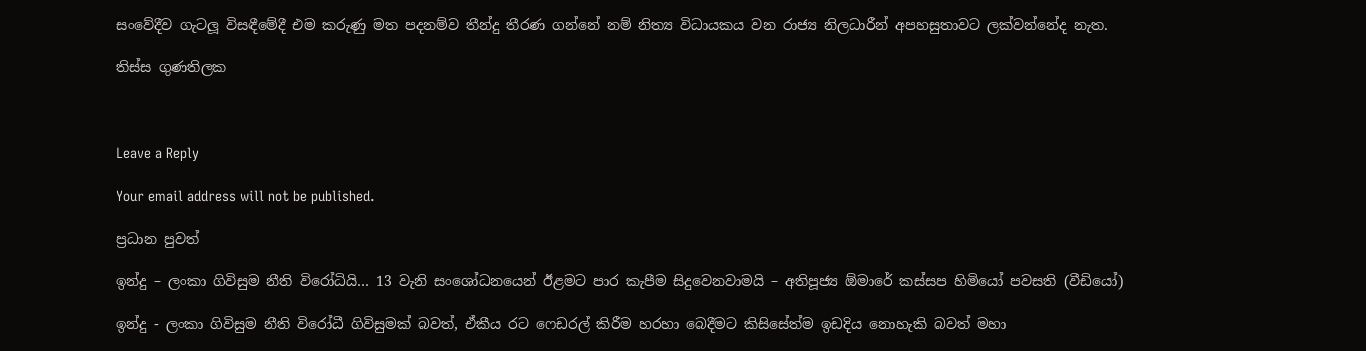සංවේදීව ගැටලූ විසඳීමේදී එම කරුණු මත පදනම්ව තීන්දු තීරණ ගන්නේ නම් නිත්‍ය විධායකය වන රාජ්‍ය නිලධාරීන් අපහසුතාවට ලක්වන්නේද නැත.

තිස්ස ගුණතිලක



Leave a Reply

Your email address will not be published.

ප්‍රධාන පුවත්

ඉන්දු – ලංකා ගිවිසුම නීති විරෝධියි… 13 වැනි සංශෝධනයෙන් ඊළමට පාර කැපීම සිදුවෙනවාමයි – අතිපූජ්‍ය ඕමාරේ කස්සප හිමියෝ පවසති (වීඩියෝ)

ඉන්දු - ලංකා ගිවිසුම නීති විරෝධී ගිවිසුමක් බවත්, ඒකීය රට ෆෙඩරල් කිරීම හරහා බෙදීමට කිසිසේත්ම ඉඩදිය නොහැකි බවත් මහා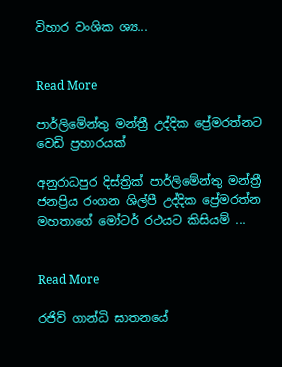විහාර වංශික ශ්‍ය...


Read More

පාර්ලිමේන්තු මන්ත්‍රී උද්දික ප්‍රේමරත්නට වෙඩි ප්‍රහාරයක්

අනුරාධපුර දිස්ත්‍රික් පාර්ලිමේන්තු මන්ත්‍රී ජනප්‍රිය රංගන ශිල්පී උද්දික ප්‍රේමරත්න මහතාගේ මෝටර් රථයට කිසියම් ...


Read More

රජිව් ගාන්ධි ඝාතනයේ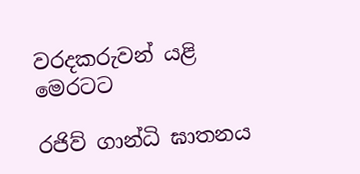වරදකරුවන් යළි මෙරටට

රජිව් ගාන්ධි ඝාතනය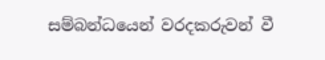සම්බන්ධයෙන් වරදකරුවන් වී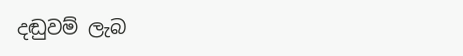දඬුවම් ලැබ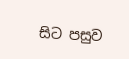සිට පසුව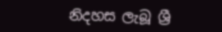නිදහස ලැබූ ශ්‍රී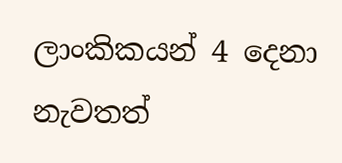ලාංකිකයන් 4 දෙනා නැවතත්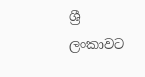ශ්‍රී ලංකාවට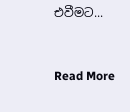එවීමට...


Read More